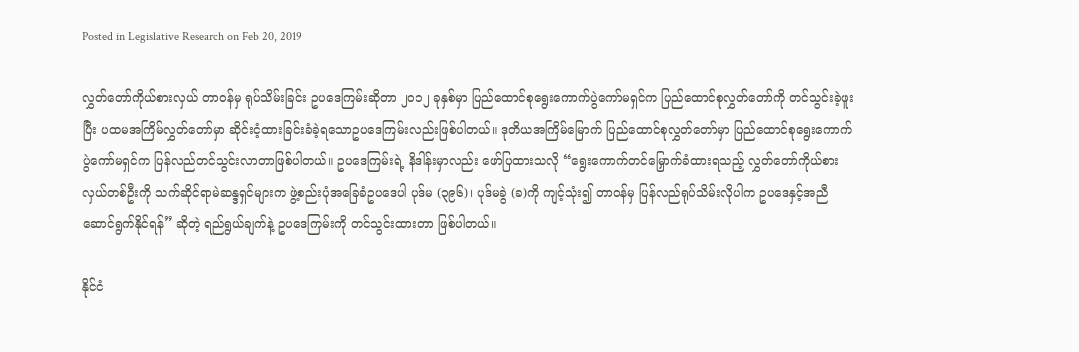Posted in Legislative Research on Feb 20, 2019

လွှတ်တော်ကိုယ်စားလှယ် တာဝန်မှ ရုပ်သိမ်းခြင်း ဥပဒေကြမ်းဆိုတာ ၂၀၁၂ ခုနှစ်မှာ ပြည်ထောင်စုရွေးကောက်ပွဲကော်မရှင်က ပြည်ထောင်စုလွှတ်တော်ကို တင်သွင်းခဲ့ဖူးပြီး ပထမအကြိမ်လွှတ်တော်မှာ ဆိုင်းငံ့ထားခြင်းခံခဲ့ရသောဥပဒေကြမ်းလည်းဖြစ်ပါတယ်။ ဒုတိယအကြိမ်မြောက် ပြည်ထောင်စုလွှတ်တော်မှာ ပြည်ထောင်စုရွေးကောက်ပွဲကော်မရှင်က ပြန်လည်တင်သွင်းလာတာဖြစ်ပါတယ်။ ဥပဒေကြမ်းရဲ့ နိဒါန်းမှာလည်း ဖော်ပြထားသလို “ရွေးကောက်တင်မြှောက်ခံထားရသည့် လွှတ်တော်ကိုယ်စားလှယ်တစ်ဦးကို သက်ဆိုင်ရာမဲဆန္ဒရှင်များက ဖွဲ့စည်းပုံအခြေခံဥပဒေပါ ပုဒ်မ (၃၉၆)၊ ပုဒ်မခွဲ (ခ)ကို ကျင့်သုံး၍ တာဝန်မှ ပြန်လည်ရုပ်သိမ်းလိုပါက ဥပဒေနှင့်အညီဆောင်ရွက်နိုင်ရန်” ဆိုတဲ့ ရည်ရွယ်ချက်နဲ့ ဥပဒေကြမ်းကို တင်သွင်းထားတာ ဖြစ်ပါတယ်။

နိုင်ငံ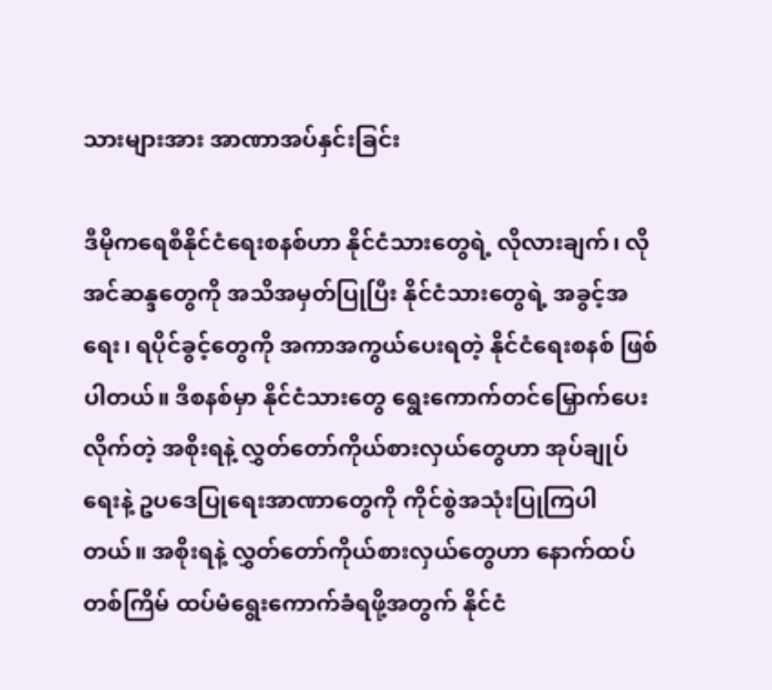သားများအား အာဏာအပ်နှင်းခြင်း

ဒီမိုကရေစီနိုင်ငံရေးစနစ်ဟာ နိုင်ငံသားတွေရဲ့ လိုလားချက်၊ လိုအင်ဆန္ဒတွေကို အသိအမှတ်ပြုပြီး နိုင်ငံသားတွေရဲ့ အခွင့်အရေး၊ ရပိုင်ခွင့်တွေကို အကာအကွယ်ပေးရတဲ့ နိုင်ငံရေးစနစ် ဖြစ်ပါတယ်။ ဒီစနစ်မှာ နိုင်ငံသားတွေ ရွေးကောက်တင်မြှောက်ပေးလိုက်တဲ့ အစိုးရနဲ့ လွှတ်တော်ကိုယ်စားလှယ်တွေဟာ အုပ်ချုပ်ရေးနဲ့ ဥပဒေပြုရေးအာဏာတွေကို ကိုင်စွဲအသုံးပြုကြပါတယ်။ အစိုးရနဲ့ လွှတ်တော်ကိုယ်စားလှယ်တွေဟာ နောက်ထပ်တစ်ကြိမ် ထပ်မံရွေးကောက်ခံရဖို့အတွက် နိုင်ငံ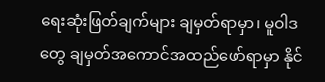ရေးဆုံးဖြတ်ချက်များ ချမှတ်ရာမှာ၊ မူဝါဒတွေ ချမှတ်အကောင်အထည်ဖော်ရာမှာ နိုင်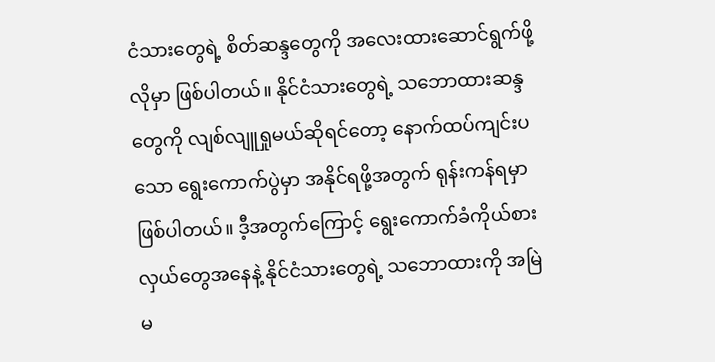ငံသားတွေရဲ့ စိတ်ဆန္ဒတွေကို အလေးထားဆောင်ရွက်ဖို့လိုမှာ ဖြစ်ပါတယ်။ နိုင်ငံသားတွေရဲ့ သဘောထားဆန္ဒတွေကို လျစ်လျူရှုမယ်ဆိုရင်တော့ နောက်ထပ်ကျင်းပသော ရွေးကောက်ပွဲမှာ အနိုင်ရဖို့အတွက် ရုန်းကန်ရမှာ ဖြစ်ပါတယ်။ ဒီ့အတွက်ကြောင့် ရွေးကောက်ခံကိုယ်စားလှယ်တွေအနေနဲ့ နိုင်ငံသားတွေရဲ့ သဘောထားကို အမြဲမ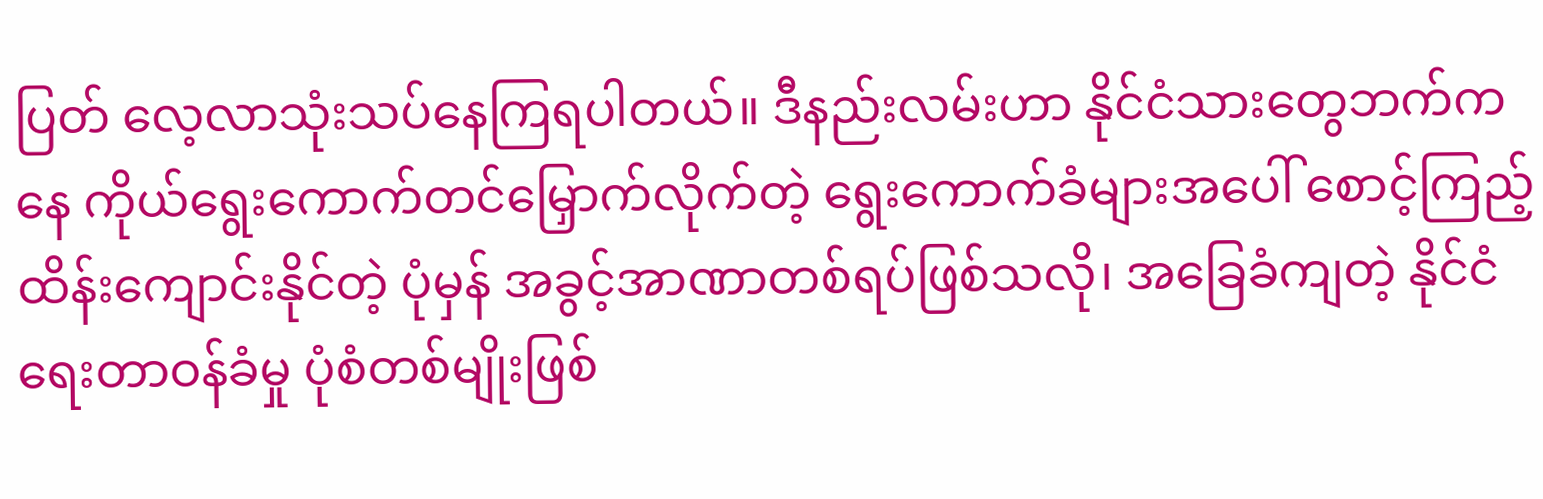ပြတ် လေ့လာသုံးသပ်နေကြရပါတယ်။ ဒီနည်းလမ်းဟာ နိုင်ငံသားတွေဘက်ကနေ ကိုယ်ရွေးကောက်တင်မြှောက်လိုက်တဲ့ ရွေးကောက်ခံများအပေါ် စောင့်ကြည့်ထိန်းကျောင်းနိုင်တဲ့ ပုံမှန် အခွင့်အာဏာတစ်ရပ်ဖြစ်သလို၊ အခြေခံကျတဲ့ နိုင်ငံရေးတာဝန်ခံမှု ပုံစံတစ်မျိုးဖြစ်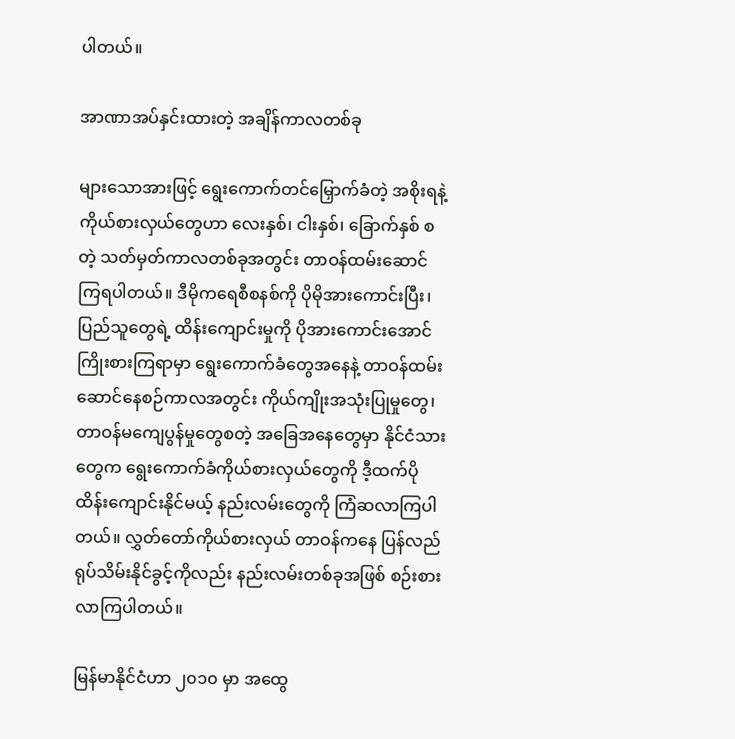ပါတယ်။

အာဏာအပ်နှင်းထားတဲ့ အချိန်ကာလတစ်ခု

များသောအားဖြင့် ရွေးကောက်တင်မြှောက်ခံတဲ့ အစိုးရနဲ့ ကိုယ်စားလှယ်တွေဟာ လေးနှစ်၊ ငါးနှစ်၊ ခြောက်နှစ် စတဲ့ သတ်မှတ်ကာလတစ်ခုအတွင်း တာဝန်ထမ်းဆောင်ကြရပါတယ်။ ဒီမိုကရေစီစနစ်ကို ပိုမိုအားကောင်းပြီး၊ ပြည်သူတွေရဲ့ ထိန်းကျောင်းမှုကို ပိုအားကောင်းအောင် ကြိုးစားကြရာမှာ ရွေးကောက်ခံတွေအနေနဲ့ တာဝန်ထမ်းဆောင်နေစဉ်ကာလအတွင်း ကိုယ်ကျိုးအသုံးပြုမှုတွေ၊ တာဝန်မကျေပွန်မှုတွေစတဲ့ အခြေအနေတွေမှာ နိုင်ငံသားတွေက ရွေးကောက်ခံကိုယ်စားလှယ်တွေကို ဒီ့ထက်ပို ထိန်းကျောင်းနိုင်မယ့် နည်းလမ်းတွေကို ကြံဆလာကြပါတယ်။ လွှတ်တော်ကိုယ်စားလှယ် တာဝန်ကနေ ပြန်လည်ရုပ်သိမ်းနိုင်ခွင့်ကိုလည်း နည်းလမ်းတစ်ခုအဖြစ် စဉ်းစားလာကြပါတယ်။

မြန်မာနိုင်ငံဟာ ၂၀၁၀ မှာ အထွေ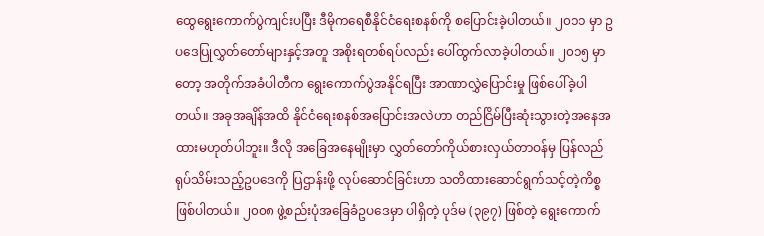ထွေရွေးကောက်ပွဲကျင်းပပြီး ဒီမိုကရေစီနိုင်ငံရေးစနစ်ကို စပြောင်းခဲ့ပါတယ်။ ၂၀၁၁ မှာ ဥပဒေပြုလွှတ်တော်များနှင့်အတူ အစိုးရတစ်ရပ်လည်း ပေါ်ထွက်လာခဲ့ပါတယ်။ ၂၀၁၅ မှာတော့ အတိုက်အခံပါတီက ရွေးကောက်ပွဲအနိုင်ရပြီး အာဏာလွှဲပြောင်းမှု ဖြစ်ပေါ်ခဲ့ပါတယ်။ အခုအချိန်အထိ နိုင်ငံရေးစနစ်အပြောင်းအလဲဟာ တည်ငြိမ်ပြီးဆုံးသွားတဲ့အနေအထားမဟုတ်ပါဘူး။ ဒီလို အခြေအနေမျိုးမှာ လွှတ်တော်ကိုယ်စားလှယ်တာဝန်မှ ပြန်လည်ရုပ်သိမ်းသည့်ဥပဒေကို ပြဌာန်းဖို့ လုပ်ဆောင်ခြင်းဟာ သတိထားဆောင်ရွက်သင့်တဲ့ကိစ္စဖြစ်ပါတယ်။ ၂၀၀၈ ဖွဲ့စည်းပုံအခြေခံဥပဒေမှာ ပါရှိတဲ့ ပုဒ်မ (၃၉၇) ဖြစ်တဲ့ ရွေးကောက်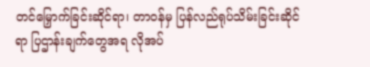တင်မြှောက်ခြင်းဆိုင်ရာ၊ တာဝန်မှ ပြန်လည်ရုပ်သိမ်းခြင်းဆိုင်ရာ ပြဌာန်းချက်တွေအရ လိုအပ်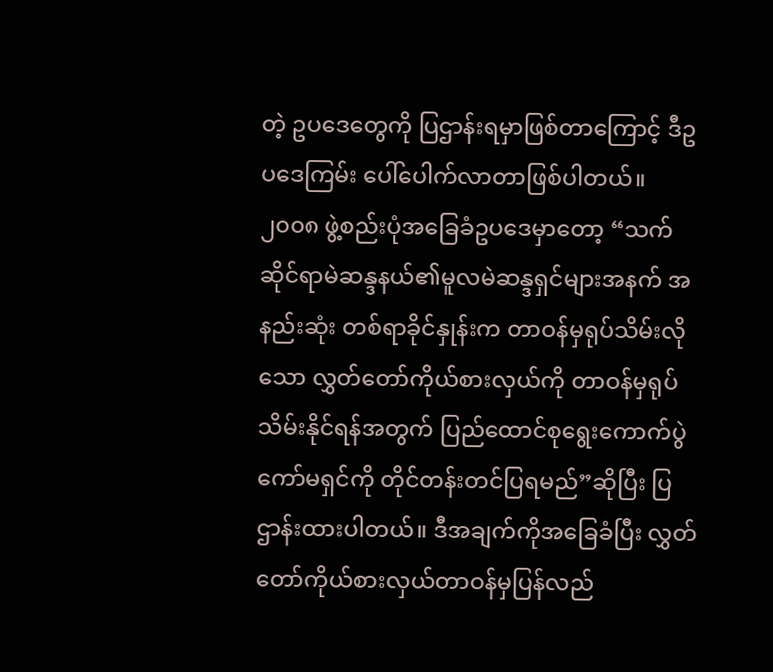တဲ့ ဥပဒေတွေကို ပြဌာန်းရမှာဖြစ်တာကြောင့် ဒီဥပဒေကြမ်း ပေါ်ပေါက်လာတာဖြစ်ပါတယ်။ ၂၀၀၈ ဖွဲ့စည်းပုံအခြေခံဥပဒေမှာတော့ “သက်ဆိုင်ရာမဲဆန္ဒနယ်၏မူလမဲဆန္ဒရှင်များအနက် အနည်းဆုံး တစ်ရာခိုင်နှုန်းက တာဝန်မှရုပ်သိမ်းလိုသော လွှတ်တော်ကိုယ်စားလှယ်ကို တာဝန်မှရုပ်သိမ်းနိုင်ရန်အတွက် ပြည်ထောင်စုရွေးကောက်ပွဲကော်မရှင်ကို တိုင်တန်းတင်ပြရမည်”ဆိုပြီး ပြဌာန်းထားပါတယ်။ ဒီအချက်ကိုအခြေခံပြီး လွှတ်တော်ကိုယ်စားလှယ်တာဝန်မှပြန်လည်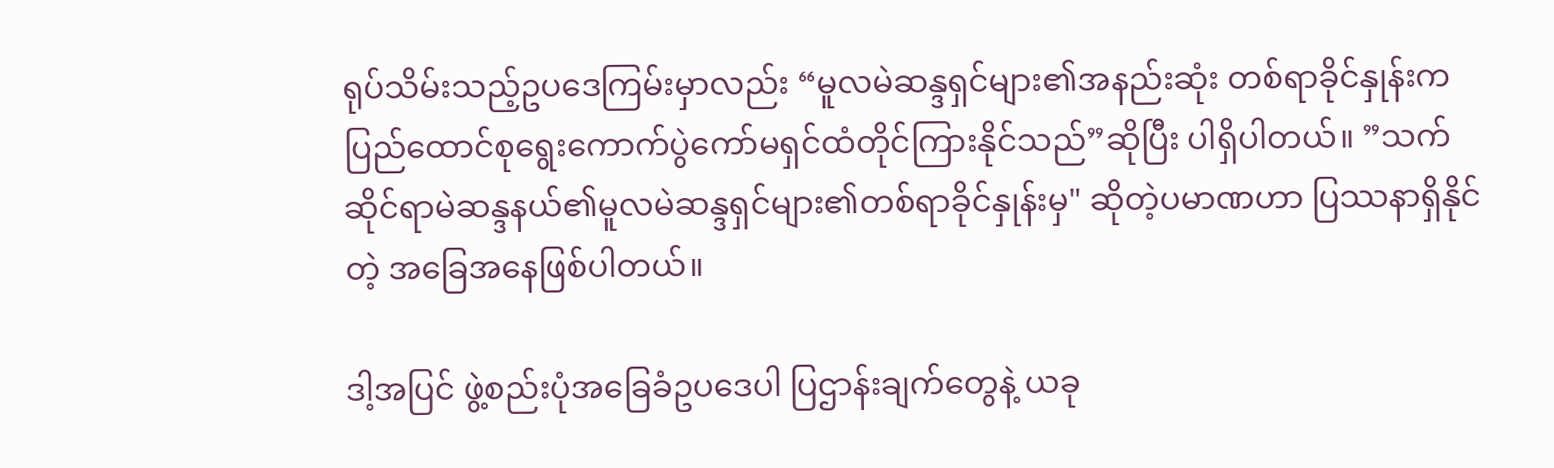ရုပ်သိမ်းသည့်ဥပဒေကြမ်းမှာလည်း “မူလမဲဆန္ဒရှင်များ၏အနည်းဆုံး တစ်ရာခိုင်နှုန်းက ပြည်ထောင်စုရွေးကောက်ပွဲကော်မရှင်ထံတိုင်ကြားနိုင်သည်”ဆိုပြီး ပါရှိပါတယ်။ ”သက်ဆိုင်ရာမဲဆန္ဒနယ်၏မူလမဲဆန္ဒရှင်များ၏တစ်ရာခိုင်နှုန်းမှ" ဆိုတဲ့ပမာဏဟာ ပြဿနာရှိနိုင်တဲ့ အခြေအနေဖြစ်ပါတယ်။

ဒါ့အပြင် ဖွဲ့စည်းပုံအခြေခံဥပဒေပါ ပြဌာန်းချက်တွေနဲ့ ယခု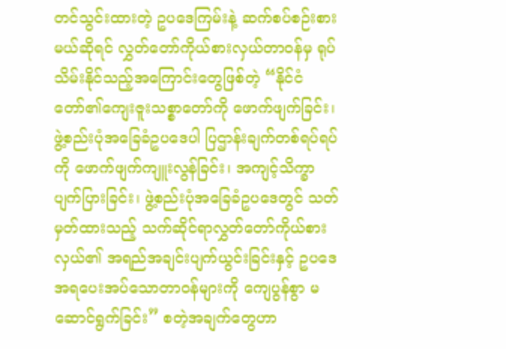တင်သွင်းထားတဲ့ ဥပဒေကြမ်းနဲ့ ဆက်စပ်စဉ်းစားမယ်ဆိုရင် လွှတ်တော်ကိုယ်စားလှယ်တာဝန်မှ ရုပ်သိမ်းနိုင်သည့်အကြောင်းတွေဖြစ်တဲ့ “နိုင်ငံတော်၏ကျေးဇူးသစ္စာတော်ကို ဖောက်ဖျက်ခြင်း၊ ဖွဲ့စည်းပုံအခြေခံဥပဒေပါ ပြဌာန်းချက်တစ်ရပ်ရပ်ကို ဖောက်ဖျက်ကျူးလွန်ခြင်း၊ အကျင့်သိက္ခာပျက်ပြားခြင်း၊ ဖွဲ့စည်းပုံအခြေခံဥပဒေတွင် သတ်မှတ်ထားသည့် သက်ဆိုင်ရာလွှတ်တော်ကိုယ်စားလှယ်၏ အရည်အချင်းပျက်ယွင်းခြင်းနှင့် ဥပဒေအရပေးအပ်သောတာဝန်များကို ကျေပွန်စွာ မဆောင်ရွက်ခြင်း” စတဲ့အချက်တွေဟာ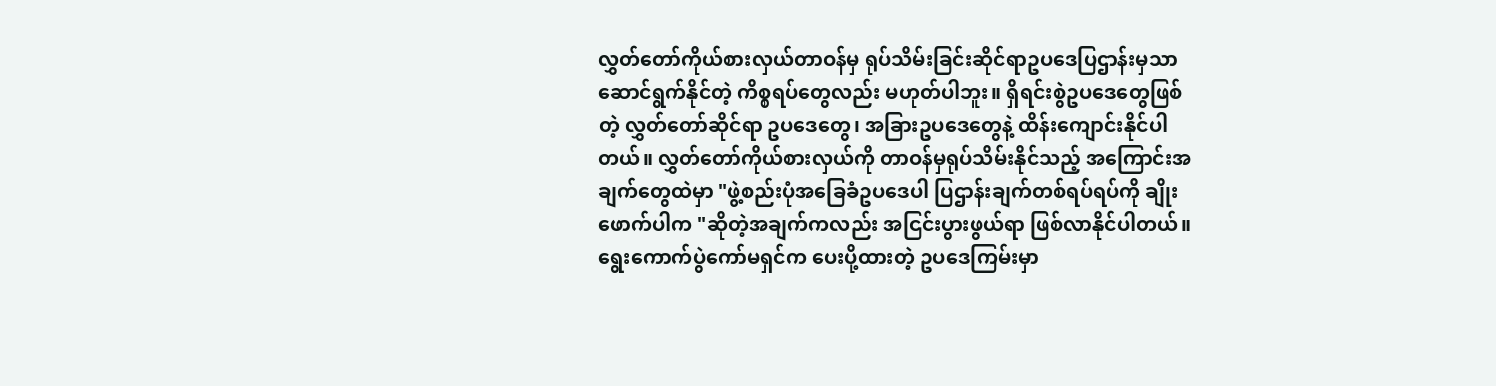လွှတ်တော်ကိုယ်စားလှယ်တာဝန်မှ ရုပ်သိမ်းခြင်းဆိုင်ရာဥပဒေပြဌာန်းမှသာ ဆောင်ရွက်နိုင်တဲ့ ကိစ္စရပ်တွေလည်း မဟုတ်ပါဘူး။ ရှိရင်းစွဲဥပဒေတွေဖြစ်တဲ့ လွှတ်တော်ဆိုင်ရာ ဥပဒေတွေ၊ အခြားဥပဒေတွေနဲ့ ထိန်းကျောင်းနိုင်ပါတယ်။ လွှတ်တော်ကိုယ်စားလှယ်ကို တာဝန်မှရုပ်သိမ်းနိုင်သည့် အကြောင်းအချက်တွေထဲမှာ "ဖွဲ့စည်းပုံအခြေခံဥပဒေပါ ပြဌာန်းချက်တစ်ရပ်ရပ်ကို ချိုးဖောက်ပါက "ဆိုတဲ့အချက်ကလည်း အငြင်းပွားဖွယ်ရာ ဖြစ်လာနိုင်ပါတယ်။ ရွေးကောက်ပွဲကော်မရှင်က ပေးပို့ထားတဲ့ ဥပဒေကြမ်းမှာ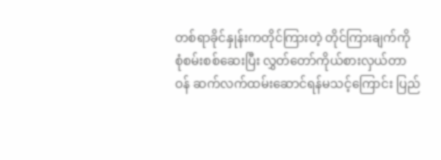တစ်ရာခိုင်နှုန်းကတိုင်ကြားတဲ့ တိုင်ကြားချက်ကို စုံစမ်းစစ်ဆေးပြီး လွှတ်တော်ကိုယ်စားလှယ်တာဝန် ဆက်လက်ထမ်းဆောင်ရန်မသင့်ကြောင်း ပြည်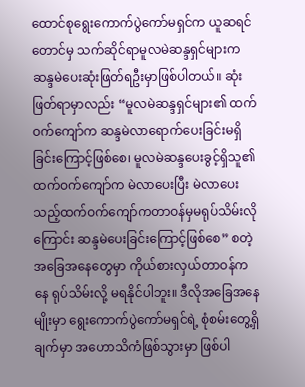ထောင်စုရွေးကောက်ပွဲကော်မရှင်က ယူဆရင်တောင်မှ သက်ဆိုင်ရာမူလမဲဆန္ဒရှင်များက ဆန္ဒမဲပေးဆုံးဖြတ်ရဦးမှာဖြစ်ပါတယ်။ ဆုံးဖြတ်ရာမှာလည်း “မူလမဲဆန္ဒရှင်များ၏ ထက်ဝက်ကျော်က ဆန္ဒမဲလာရောက်ပေးခြင်းမရှိခြင်းကြောင့်ဖြစ်စေ၊ မူလမဲဆန္ဒပေးခွင့်ရှိသူ၏ ထက်ဝက်ကျော်က မဲလာပေးပြီး မဲလာပေးသည့်ထက်ဝက်ကျော်ကတာဝန်မှမရုပ်သိမ်းလိုကြောင်း ဆန္ဒမဲပေးခြင်းကြောင့်ဖြစ်စေ” စတဲ့အခြေအနေတွေမှာ ကိုယ်စားလှယ်တာဝန်ကနေ ရုပ်သိမ်းလို့ မရနိုင်ပါဘူး။ ဒီလိုအခြေအနေမျိုးမှာ ရွေးကောက်ပွဲကော်မရှင်ရဲ့ စုံစမ်းတွေ့ရှိချက်မှာ အဟောသိကံဖြစ်သွားမှာ ဖြစ်ပါ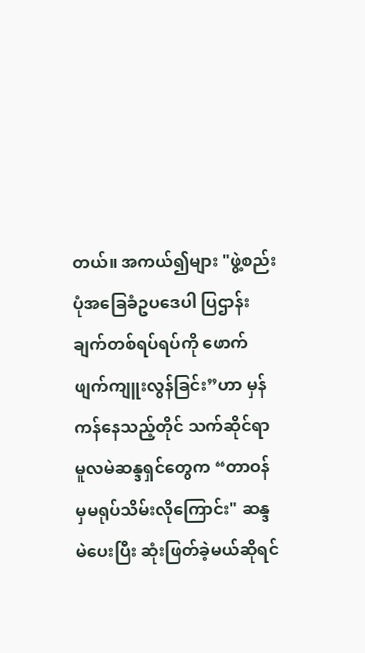တယ်။ အကယ်၍များ "ဖွဲ့စည်းပုံအခြေခံဥပဒေပါ ပြဌာန်းချက်တစ်ရပ်ရပ်ကို ဖောက်ဖျက်ကျူးလွန်ခြင်း”ဟာ မှန်ကန်နေသည့်တိုင် သက်ဆိုင်ရာမူလမဲဆန္ဒရှင်တွေက “တာဝန်မှမရုပ်သိမ်းလိုကြောင်း" ဆန္ဒမဲပေးပြီး ဆုံးဖြတ်ခဲ့မယ်ဆိုရင်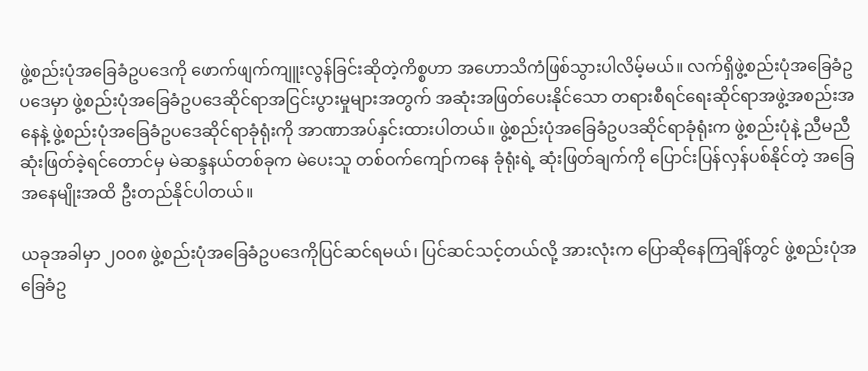ဖွဲ့စည်းပုံအခြေခံဥပဒေကို ဖောက်ဖျက်ကျူးလွန်ခြင်းဆိုတဲ့ကိစ္စဟာ အဟောသိကံဖြစ်သွားပါလိမ့်မယ်။ လက်ရှိဖွဲ့စည်းပုံအခြေခံဥပဒေမှာ ဖွဲ့စည်းပုံအခြေခံဥပဒေဆိုင်ရာအငြင်းပွားမှုများအတွက် အဆုံးအဖြတ်ပေးနိုင်သော တရားစီရင်ရေးဆိုင်ရာအဖွဲ့အစည်းအနေနဲ့ ဖွဲ့စည်းပုံအခြေခံဥပဒေဆိုင်ရာခုံရုံးကို အာဏာအပ်နှင်းထားပါတယ်။ ဖွဲ့စည်းပုံအခြေခံဥပဒဆိုင်ရာခုံရုံးက ဖွဲ့စည်းပုံနဲ့ ညီမညီ ဆုံးဖြတ်ခဲ့ရင်တောင်မှ မဲဆန္ဒနယ်တစ်ခုက မဲပေးသူ တစ်ဝက်ကျော်ကနေ ခုံရုံးရဲ့ ဆုံးဖြတ်ချက်ကို ပြောင်းပြန်လှန်ပစ်နိုင်တဲ့ အခြေအနေမျိုးအထိ ဦးတည်နိုင်ပါတယ်။

ယခုအခါမှာ ၂၀၀၈ ဖွဲ့စည်းပုံအခြေခံဥပဒေကိုပြင်ဆင်ရမယ်၊ ပြင်ဆင်သင့်တယ်လို့ အားလုံးက ပြောဆိုနေကြချိန်တွင် ဖွဲ့စည်းပုံအခြေခံဥ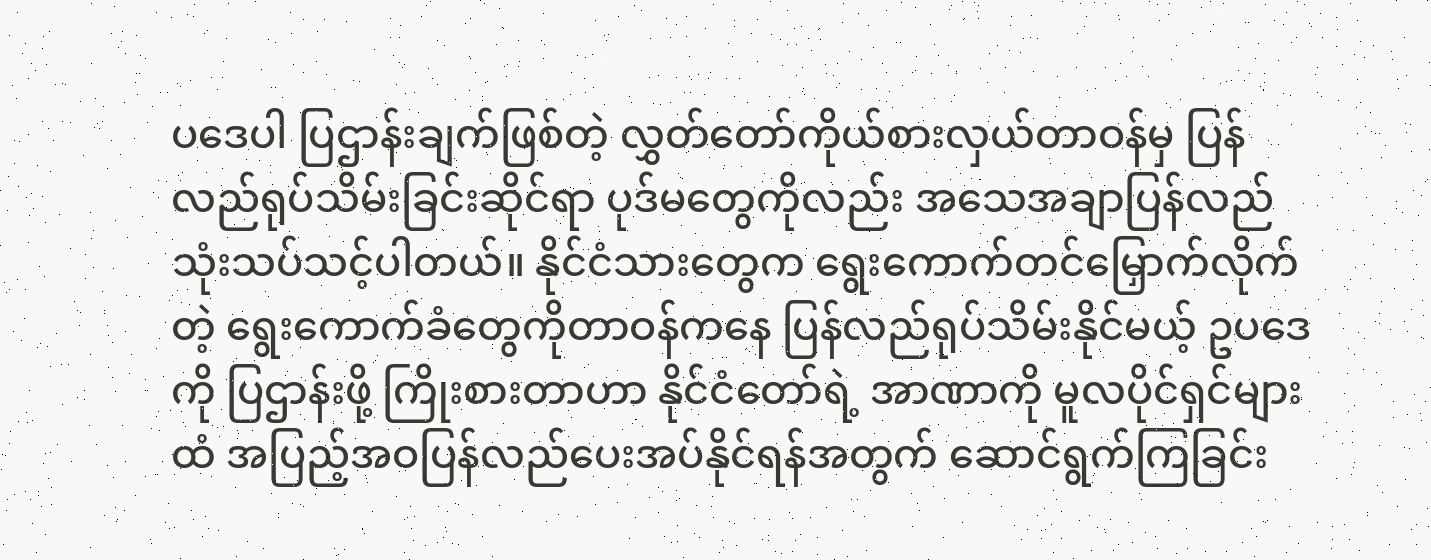ပဒေပါ ပြဌာန်းချက်ဖြစ်တဲ့ လွှတ်တော်ကိုယ်စားလှယ်တာဝန်မှ ပြန်လည်ရုပ်သိမ်းခြင်းဆိုင်ရာ ပုဒ်မတွေကိုလည်း အသေအချာပြန်လည်သုံးသပ်သင့်ပါတယ်။ နိုင်ငံသားတွေက ရွေးကောက်တင်မြှောက်လိုက်တဲ့ ရွေးကောက်ခံတွေကိုတာဝန်ကနေ ပြန်လည်ရုပ်သိမ်းနိုင်မယ့် ဥပဒေကို ပြဌာန်းဖို့ ကြိုးစားတာဟာ နိုင်ငံတော်ရဲ့ အာဏာကို မူလပိုင်ရှင်များထံ အပြည့်အဝပြန်လည်ပေးအပ်နိုင်ရန်အတွက် ဆောင်ရွက်ကြခြင်း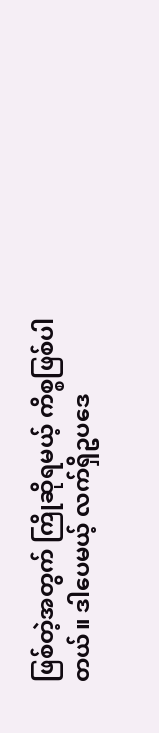ဖြစ်တဲ့အတွက် ကြိုဆိုရမယ့် ကိစ္စဖြစ်ပါတယ်။ ဒါပေမယ့် လက်ရှိဥပဒေ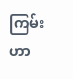ကြမ်းဟာ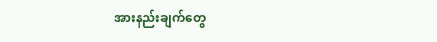အားနည်းချက်တွေ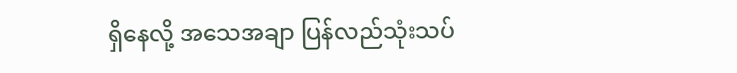ရှိနေလို့ အသေအချာ ပြန်လည်သုံးသပ်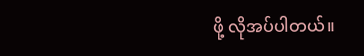ဖို့ လိုအပ်ပါတယ်။